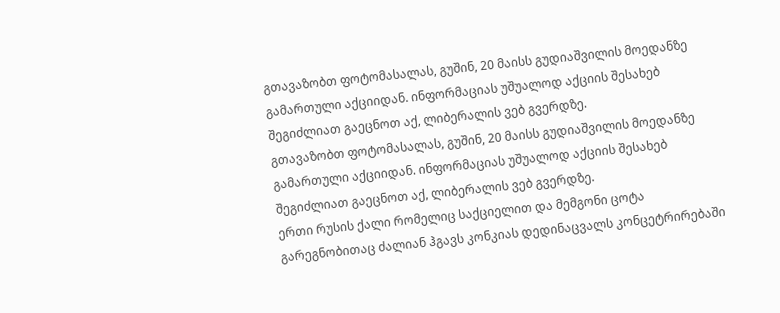გთავაზობთ ფოტომასალას, გუშინ, 20 მაისს გუდიაშვილის მოედანზე გამართული აქციიდან. ინფორმაციას უშუალოდ აქციის შესახებ შეგიძლიათ გაეცნოთ აქ, ლიბერალის ვებ გვერდზე.
გთავაზობთ ფოტომასალას, გუშინ, 20 მაისს გუდიაშვილის მოედანზე გამართული აქციიდან. ინფორმაციას უშუალოდ აქციის შესახებ შეგიძლიათ გაეცნოთ აქ, ლიბერალის ვებ გვერდზე.
ერთი რუსის ქალი რომელიც საქციელით და მემგონი ცოტა გარეგნობითაც ძალიან ჰგავს კონკიას დედინაცვალს კონცეტრირებაში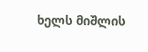ხელს მიშლის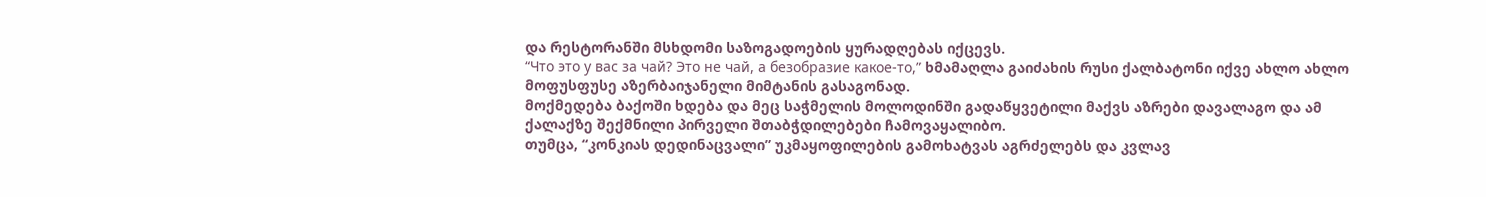და რესტორანში მსხდომი საზოგადოების ყურადღებას იქცევს.
“Что это у вас за чай? Это не чай, а безобразие какое-то,” ხმამაღლა გაიძახის რუსი ქალბატონი იქვე ახლო ახლო მოფუსფუსე აზერბაიჯანელი მიმტანის გასაგონად.
მოქმედება ბაქოში ხდება და მეც საჭმელის მოლოდინში გადაწყვეტილი მაქვს აზრები დავალაგო და ამ ქალაქზე შექმნილი პირველი შთაბჭდილებები ჩამოვაყალიბო.
თუმცა, “კონკიას დედინაცვალი” უკმაყოფილების გამოხატვას აგრძელებს და კვლავ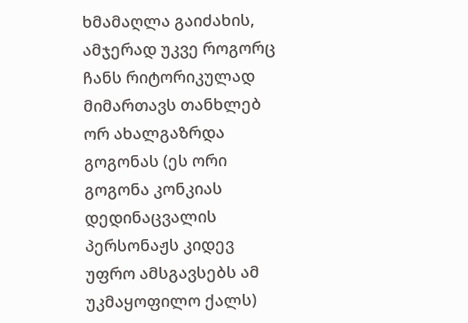ხმამაღლა გაიძახის, ამჯერად უკვე როგორც ჩანს რიტორიკულად მიმართავს თანხლებ ორ ახალგაზრდა გოგონას (ეს ორი გოგონა კონკიას დედინაცვალის პერსონაჟს კიდევ უფრო ამსგავსებს ამ უკმაყოფილო ქალს)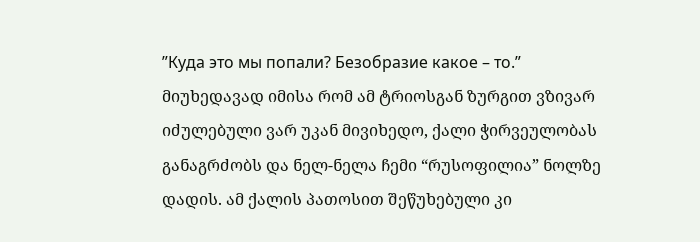”Куда это мы попали? Безобразие какое – то.”
მიუხედავად იმისა რომ ამ ტრიოსგან ზურგით ვზივარ იძულებული ვარ უკან მივიხედო, ქალი ჭირვეულობას განაგრძობს და ნელ-ნელა ჩემი “რუსოფილია” ნოლზე დადის. ამ ქალის პათოსით შეწუხებული კი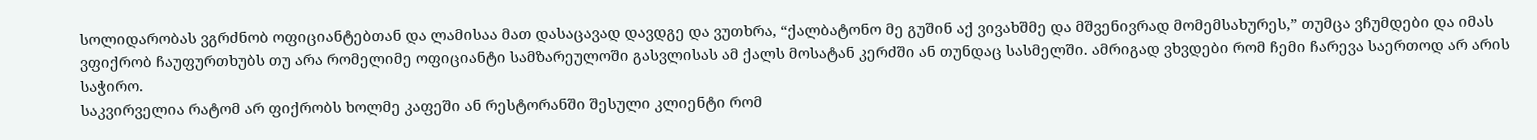სოლიდარობას ვგრძნობ ოფიციანტებთან და ლამისაა მათ დასაცავად დავდგე და ვუთხრა, “ქალბატონო მე გუშინ აქ ვივახშმე და მშვენივრად მომემსახურეს,” თუმცა ვჩუმდები და იმას ვფიქრობ ჩაუფურთხუბს თუ არა რომელიმე ოფიციანტი სამზარეულოში გასვლისას ამ ქალს მოსატან კერძში ან თუნდაც სასმელში. ამრიგად ვხვდები რომ ჩემი ჩარევა საერთოდ არ არის საჭირო.
საკვირველია რატომ არ ფიქრობს ხოლმე კაფეში ან რესტორანში შესული კლიენტი რომ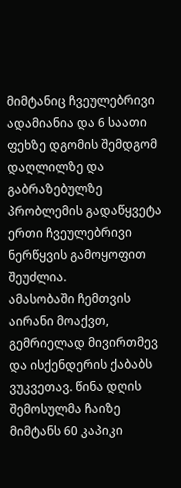მიმტანიც ჩვეულებრივი ადამიანია და 6 საათი ფეხზე დგომის შემდგომ დაღლილზე და გაბრაზებულზე პრობლემის გადაწყვეტა ერთი ჩვეულებრივი ნერწყვის გამოყოფით შეუძლია.
ამასობაში ჩემთვის აირანი მოაქვთ, გემრიელად მივირთმევ და ისქენდერის ქაბაბს ვუკვეთავ. წინა დღის შემოსულმა ჩაიზე მიმტანს 60 კაპიკი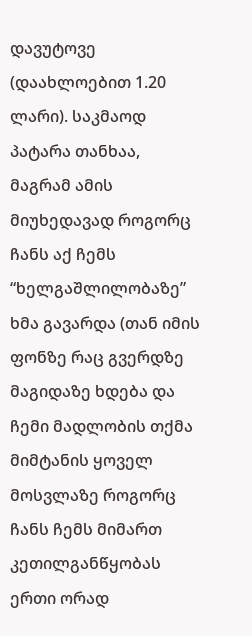დავუტოვე (დაახლოებით 1.20 ლარი). საკმაოდ პატარა თანხაა, მაგრამ ამის მიუხედავად როგორც ჩანს აქ ჩემს “ხელგაშლილობაზე” ხმა გავარდა (თან იმის ფონზე რაც გვერდზე მაგიდაზე ხდება და ჩემი მადლობის თქმა მიმტანის ყოველ მოსვლაზე როგორც ჩანს ჩემს მიმართ კეთილგანწყობას ერთი ორად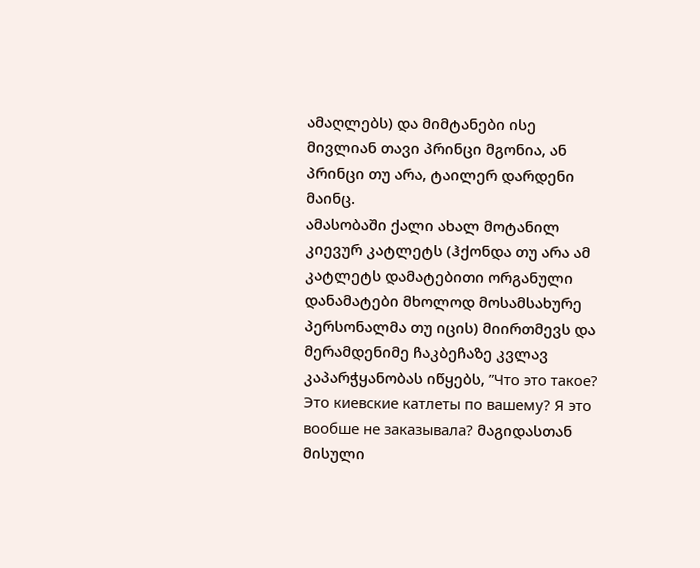ამაღლებს) და მიმტანები ისე მივლიან თავი პრინცი მგონია, ან პრინცი თუ არა, ტაილერ დარდენი მაინც.
ამასობაში ქალი ახალ მოტანილ კიევურ კატლეტს (ჰქონდა თუ არა ამ კატლეტს დამატებითი ორგანული დანამატები მხოლოდ მოსამსახურე პერსონალმა თუ იცის) მიირთმევს და მერამდენიმე ჩაკბეჩაზე კვლავ კაპარჭყანობას იწყებს, ”Что это такое? Это киевские катлеты по вашему? Я это вообше не заказывала? მაგიდასთან მისული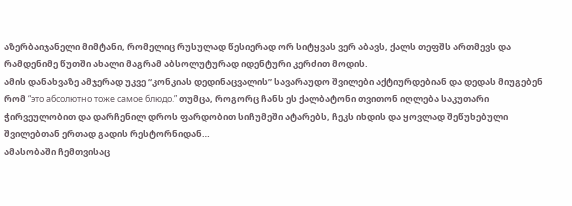აზერბაიჯანელი მიმტანი, რომელიც რუსულად წესიერად ორ სიტყვას ვერ აბავს, ქალს თეფშს ართმევს და რამდენიმე წუთში ახალი მაგრამ აბსოლუტურად იდენტური კერძით მოდის.
ამის დანახვაზე ამჯერად უკვე “კონკიას დედინაცვალის” სავარაუდო შვილები აქტიურდებიან და დედას მიუგებენ რომ “это абсолютно тоже самое блюдо.” თუმცა, როგორც ჩანს ეს ქალბატონი თვითონ იღლება საკუთარი ჭირვეულობით და დარჩენილ დროს ფარდობით სიჩუმეში ატარებს, ჩეკს იხდის და ყოვლად შეწუხებული შვილებთან ერთად გადის რესტორნიდან…
ამასობაში ჩემთვისაც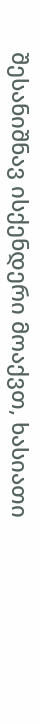შესანიშნავ ისქენდერი მოაქვთ, ხასიათი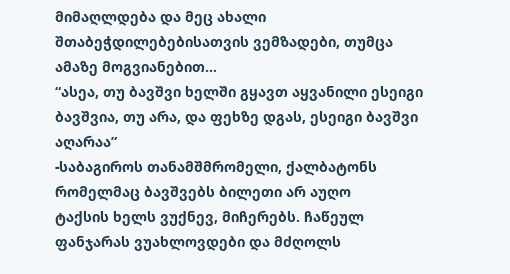მიმაღლდება და მეც ახალი შთაბეჭდილებებისათვის ვემზადები, თუმცა ამაზე მოგვიანებით…
“ასეა, თუ ბავშვი ხელში გყავთ აყვანილი ესეიგი ბავშვია, თუ არა, და ფეხზე დგას, ესეიგი ბავშვი აღარაა”
-საბაგიროს თანამშმრომელი, ქალბატონს რომელმაც ბავშვებს ბილეთი არ აუღო
ტაქსის ხელს ვუქნევ, მიჩერებს. ჩაწეულ ფანჯარას ვუახლოვდები და მძღოლს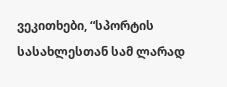ვეკითხები, “სპორტის სასახლესთან სამ ლარად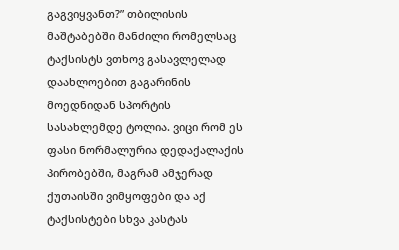გაგვიყვანთ?” თბილისის მაშტაბებში მანძილი რომელსაც ტაქსისტს ვთხოვ გასავლელად დაახლოებით გაგარინის მოედნიდან სპორტის სასახლემდე ტოლია. ვიცი რომ ეს ფასი ნორმალურია დედაქალაქის პირობებში, მაგრამ ამჯერად ქუთაისში ვიმყოფები და აქ ტაქსისტები სხვა კასტას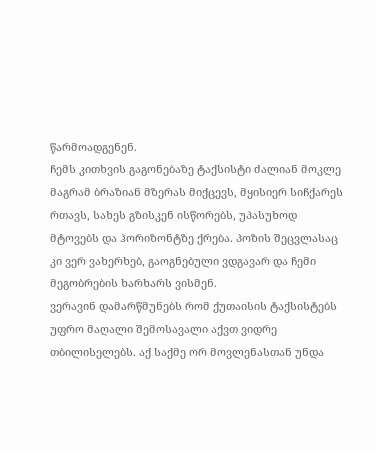წარმოადგენენ.
ჩემს კითხვის გაგონებაზე ტაქსისტი ძალიან მოკლე მაგრამ ბრაზიან მზერას მიქცევს, მყისიერ სიჩქარეს რთავს, სახეს გზისკენ ისწორებს, უპასუხოდ მტოვებს და ჰორიზონტზე ქრება. პოზის შეცვლასაც კი ვერ ვახერხებ, გაოგნებული ვდგავარ და ჩემი მეგობრების ხარხარს ვისმენ.
ვერავინ დამარწმუნებს რომ ქუთაისის ტაქსისტებს უფრო მაღალი შემოსავალი აქვთ ვიდრე თბილისელებს. აქ საქმე ორ მოვლენასთან უნდა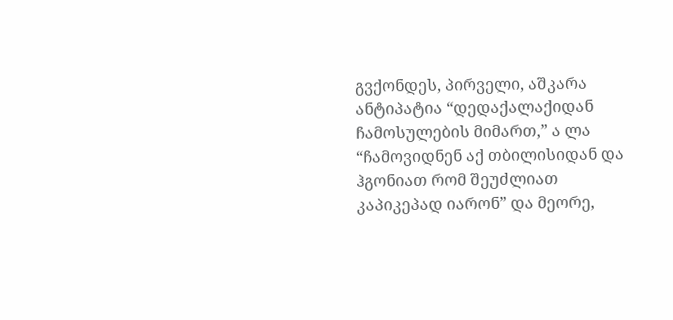გვქონდეს, პირველი, აშკარა ანტიპატია “დედაქალაქიდან ჩამოსულების მიმართ,” ა ლა “ჩამოვიდნენ აქ თბილისიდან და ჰგონიათ რომ შეუძლიათ კაპიკეპად იარონ” და მეორე,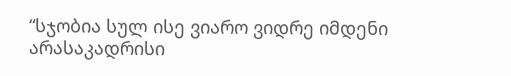“სჯობია სულ ისე ვიარო ვიდრე იმდენი არასაკადრისი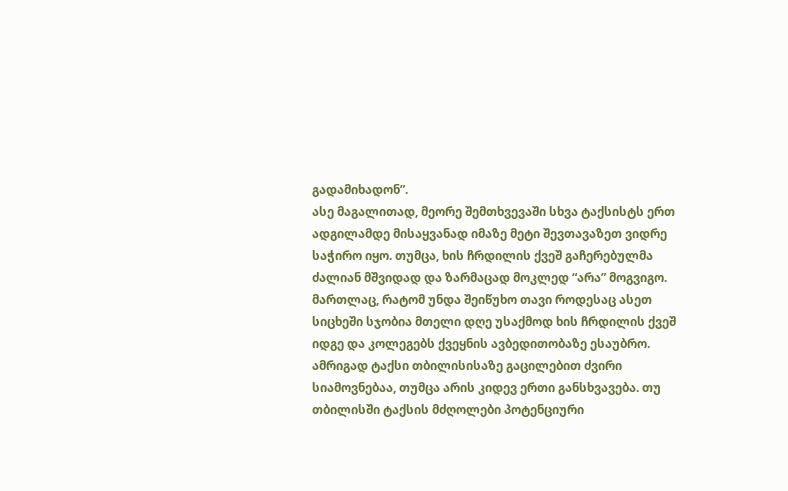გადამიხადონ”.
ასე მაგალითად, მეორე შემთხვევაში სხვა ტაქსისტს ერთ ადგილამდე მისაყვანად იმაზე მეტი შევთავაზეთ ვიდრე საჭირო იყო. თუმცა, ხის ჩრდილის ქვეშ გაჩერებულმა ძალიან მშვიდად და ზარმაცად მოკლედ “არა” მოგვიგო. მართლაც, რატომ უნდა შეიწუხო თავი როდესაც ასეთ სიცხეში სჯობია მთელი დღე უსაქმოდ ხის ჩრდილის ქვეშ იდგე და კოლეგებს ქვეყნის ავბედითობაზე ესაუბრო.
ამრიგად ტაქსი თბილისისაზე გაცილებით ძვირი სიამოვნებაა, თუმცა არის კიდევ ერთი განსხვავება. თუ თბილისში ტაქსის მძღოლები პოტენციური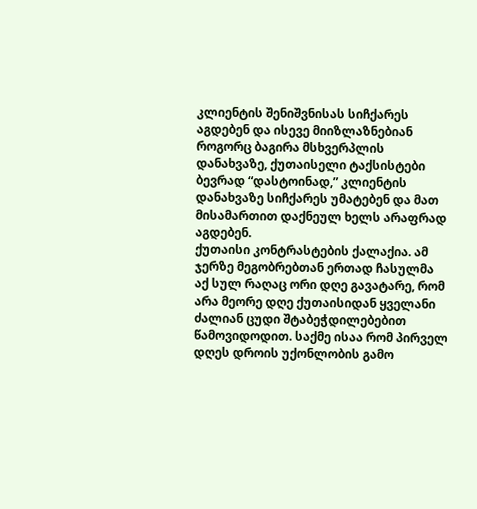კლიენტის შენიშვნისას სიჩქარეს აგდებენ და ისევე მიიზლაზნებიან როგორც ბაგირა მსხვერპლის დანახვაზე, ქუთაისელი ტაქსისტები ბევრად “დასტოინად,” კლიენტის დანახვაზე სიჩქარეს უმატებენ და მათ მისამართით დაქნეულ ხელს არაფრად აგდებენ.
ქუთაისი კონტრასტების ქალაქია. ამ ჯერზე მეგობრებთან ერთად ჩასულმა აქ სულ რაღაც ორი დღე გავატარე, რომ არა მეორე დღე ქუთაისიდან ყველანი ძალიან ცუდი შტაბეჭდილებებით წამოვიდოდით. საქმე ისაა რომ პირველ დღეს დროის უქონლობის გამო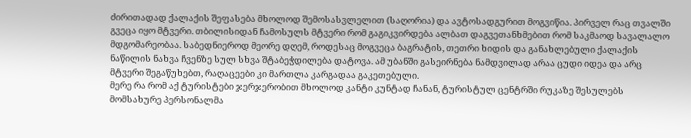ძირითადად ქალაქის შეფასება მხოლოდ შემოსასვლელით (საღორია) და ავტოსადგურით მოგვიწია. პირველ რაც თვალში გვეცა იყო მტვერი. თბილისიდან ჩამოსულს მტვერი რომ გაგიკვირდება ალბათ დაგვეთანხმებით რომ საკმაოდ სავალალო მდგომარეობაა. საბედნიეროდ მეორე დღემ, როდესაც მოგვეცა ბაგრატის, თეთრი ხიდის და განახლებული ქალაქის ნაწილის ნახვა ჩვენზე სულ სხვა შტაბეჭდილება დატოვა. ამ უბანში გასეირნება ნამდვილად არაა ცუდი იდეა და არც მტვერი შეგაწუხებთ, რაღაცეები კი მართლა კარგადაა გაკეთებული.
მერე რა რომ აქ ტურისტები ჯერჯერობით მხოლოდ კანტი კუნტად ჩანან, ტურისტულ ცენტრში რუკაზე შესულებს მომსახურე პერსონალმა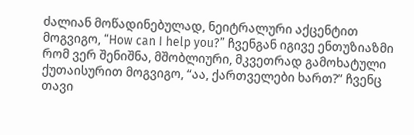ძალიან მოწადინებულად, ნეიტრალური აქცენტით მოგვიგო, “How can I help you?” ჩვენგან იგივე ენთუზიაზმი რომ ვერ შენიშნა, მშობლიური, მკვეთრად გამოხატული ქუთაისურით მოგვიგო, “აა, ქართველები ხართ?” ჩვენც თავი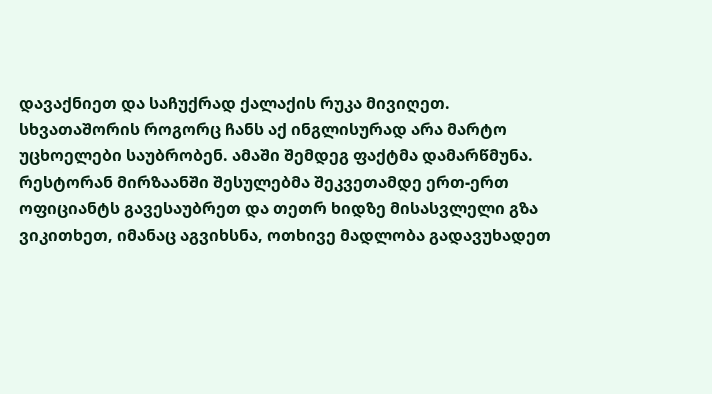დავაქნიეთ და საჩუქრად ქალაქის რუკა მივიღეთ. სხვათაშორის როგორც ჩანს აქ ინგლისურად არა მარტო უცხოელები საუბრობენ. ამაში შემდეგ ფაქტმა დამარწმუნა. რესტორან მირზაანში შესულებმა შეკვეთამდე ერთ-ერთ ოფიციანტს გავესაუბრეთ და თეთრ ხიდზე მისასვლელი გზა ვიკითხეთ, იმანაც აგვიხსნა, ოთხივე მადლობა გადავუხადეთ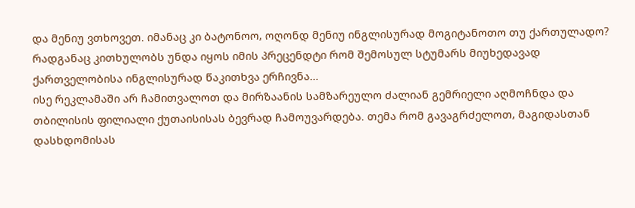და მენიუ ვთხოვეთ. იმანაც კი ბატონოო, ოღონდ მენიუ ინგლისურად მოგიტანოთო თუ ქართულადო? რადგანაც კითხულობს უნდა იყოს იმის პრეცენდტი რომ შემოსულ სტუმარს მიუხედავად ქართველობისა ინგლისურად წაკითხვა ერჩივნა…
ისე რეკლამაში არ ჩამითვალოთ და მირზაანის სამზარეულო ძალიან გემრიელი აღმოჩნდა და თბილისის ფილიალი ქუთაისისას ბევრად ჩამოუვარდება. თემა რომ გავაგრძელოთ, მაგიდასთან დასხდომისას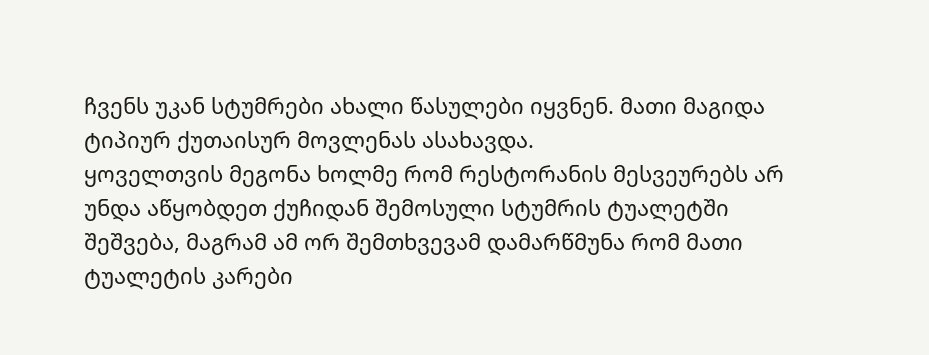ჩვენს უკან სტუმრები ახალი წასულები იყვნენ. მათი მაგიდა ტიპიურ ქუთაისურ მოვლენას ასახავდა.
ყოველთვის მეგონა ხოლმე რომ რესტორანის მესვეურებს არ უნდა აწყობდეთ ქუჩიდან შემოსული სტუმრის ტუალეტში შეშვება, მაგრამ ამ ორ შემთხვევამ დამარწმუნა რომ მათი ტუალეტის კარები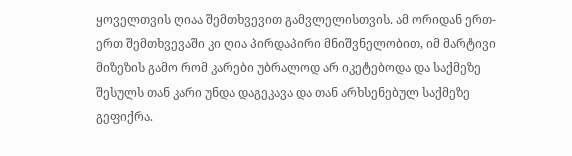ყოველთვის ღიაა შემთხვევით გამვლელისთვის. ამ ორიდან ერთ-ერთ შემთხვევაში კი ღია პირდაპირი მნიშვნელობით, იმ მარტივი მიზეზის გამო რომ კარები უბრალოდ არ იკეტებოდა და საქმეზე შესულს თან კარი უნდა დაგეკავა და თან არხსენებულ საქმეზე გეფიქრა.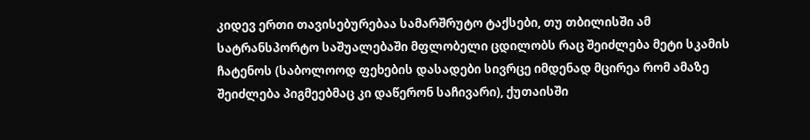კიდევ ერთი თავისებურებაა სამარშრუტო ტაქსები, თუ თბილისში ამ სატრანსპორტო საშუალებაში მფლობელი ცდილობს რაც შეიძლება მეტი სკამის ჩატენოს (საბოლოოდ ფეხების დასადები სივრცე იმდენად მცირეა რომ ამაზე შეიძლება პიგმეებმაც კი დაწერონ საჩივარი), ქუთაისში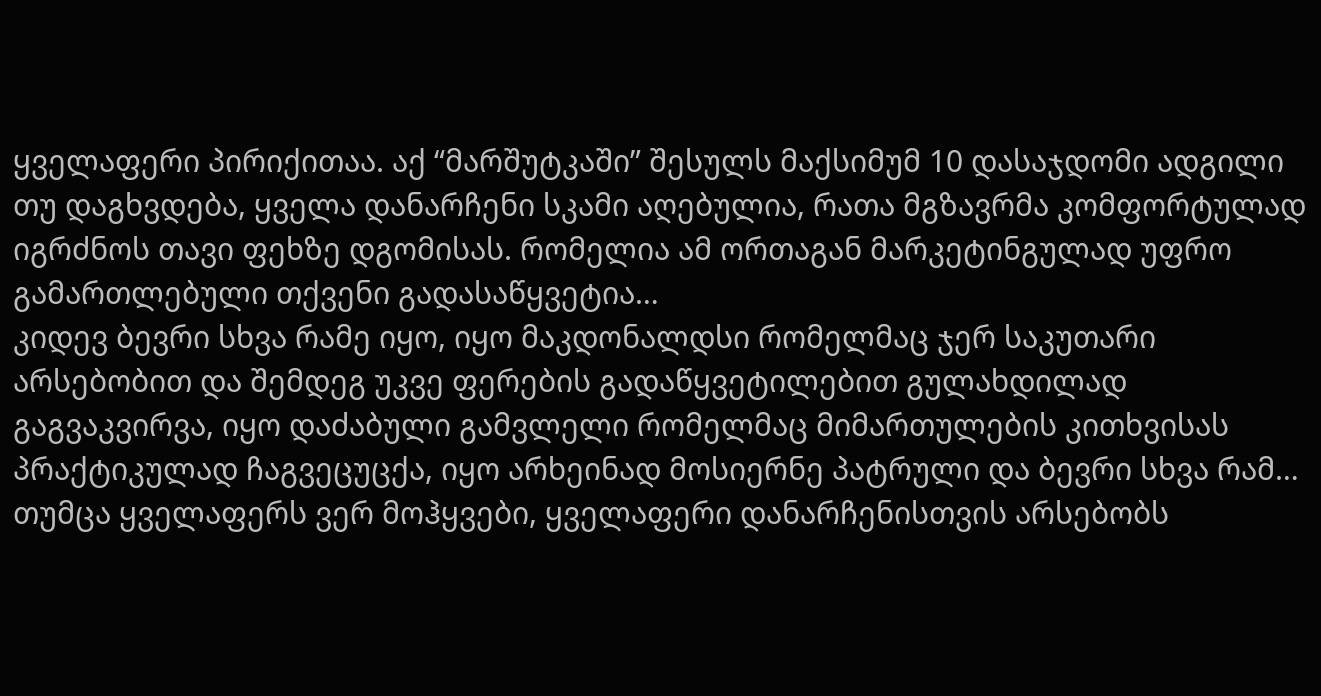ყველაფერი პირიქითაა. აქ “მარშუტკაში” შესულს მაქსიმუმ 10 დასაჯდომი ადგილი თუ დაგხვდება, ყველა დანარჩენი სკამი აღებულია, რათა მგზავრმა კომფორტულად იგრძნოს თავი ფეხზე დგომისას. რომელია ამ ორთაგან მარკეტინგულად უფრო გამართლებული თქვენი გადასაწყვეტია…
კიდევ ბევრი სხვა რამე იყო, იყო მაკდონალდსი რომელმაც ჯერ საკუთარი არსებობით და შემდეგ უკვე ფერების გადაწყვეტილებით გულახდილად გაგვაკვირვა, იყო დაძაბული გამვლელი რომელმაც მიმართულების კითხვისას პრაქტიკულად ჩაგვეცუცქა, იყო არხეინად მოსიერნე პატრული და ბევრი სხვა რამ… თუმცა ყველაფერს ვერ მოჰყვები, ყველაფერი დანარჩენისთვის არსებობს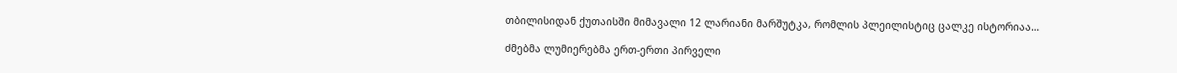თბილისიდან ქუთაისში მიმავალი 12 ლარიანი მარშუტკა, რომლის პლეილისტიც ცალკე ისტორიაა…

ძმებმა ლუმიერებმა ერთ-ერთი პირველი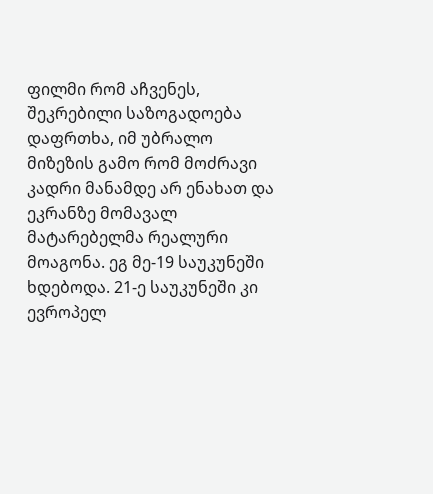ფილმი რომ აჩვენეს, შეკრებილი საზოგადოება დაფრთხა, იმ უბრალო მიზეზის გამო რომ მოძრავი კადრი მანამდე არ ენახათ და ეკრანზე მომავალ მატარებელმა რეალური მოაგონა. ეგ მე-19 საუკუნეში ხდებოდა. 21-ე საუკუნეში კი ევროპელ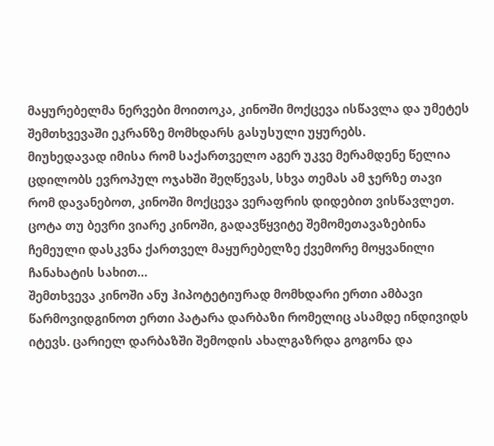მაყურებელმა ნერვები მოითოკა, კინოში მოქცევა ისწავლა და უმეტეს შემთხვევაში ეკრანზე მომხდარს გასუსული უყურებს.
მიუხედავად იმისა რომ საქართველო აგერ უკვე მერამდენე წელია ცდილობს ევროპულ ოჯახში შეღწევას, სხვა თემას ამ ჯერზე თავი რომ დავანებოთ, კინოში მოქცევა ვერაფრის დიდებით ვისწავლეთ. ცოტა თუ ბევრი ვიარე კინოში, გადავწყვიტე შემომეთავაზებინა ჩემეული დასკვნა ქართველ მაყურებელზე ქვემორე მოყვანილი ჩანახატის სახით…
შემთხვევა კინოში ანუ ჰიპოტეტიურად მომხდარი ერთი ამბავი
წარმოვიდგინოთ ერთი პატარა დარბაზი რომელიც ასამდე ინდივიდს იტევს. ცარიელ დარბაზში შემოდის ახალგაზრდა გოგონა და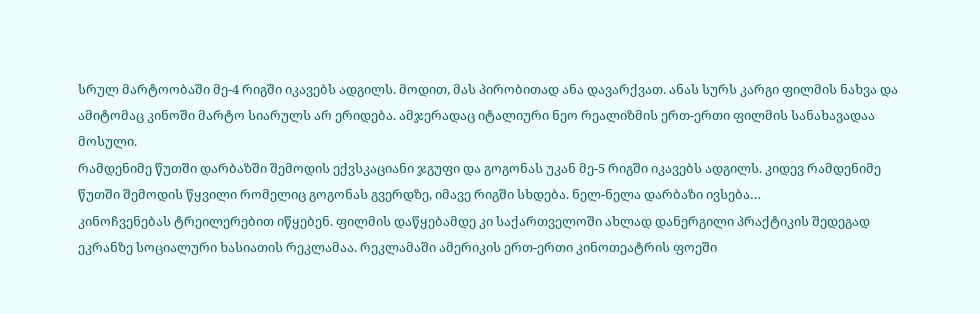სრულ მარტოობაში მე-4 რიგში იკავებს ადგილს. მოდით, მას პირობითად ანა დავარქვათ. ანას სურს კარგი ფილმის ნახვა და ამიტომაც კინოში მარტო სიარულს არ ერიდება. ამჯერადაც იტალიური ნეო რეალიზმის ერთ-ერთი ფილმის სანახავადაა მოსული.
რამდენიმე წუთში დარბაზში შემოდის ექვსკაციანი ჯგუფი და გოგონას უკან მე-5 რიგში იკავებს ადგილს. კიდევ რამდენიმე წუთში შემოდის წყვილი რომელიც გოგონას გვერდზე, იმავე რიგში სხდება. ნელ-ნელა დარბაზი ივსება…
კინოჩვენებას ტრეილერებით იწყებენ. ფილმის დაწყებამდე კი საქართველოში ახლად დანერგილი პრაქტიკის შედეგად ეკრანზე სოციალური ხასიათის რეკლამაა. რეკლამაში ამერიკის ერთ-ერთი კინოთეატრის ფოეში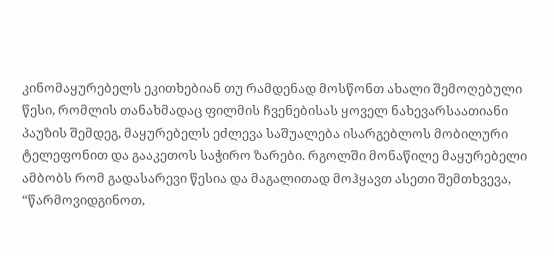კინომაყურებელს ეკითხებიან თუ რამდენად მოსწონთ ახალი შემოღებული წესი, რომლის თანახმადაც ფილმის ჩვენებისას ყოველ ნახევარსაათიანი პაუზის შემდეგ, მაყურებელს ეძლევა საშუალება ისარგებლოს მობილური ტელეფონით და გააკეთოს საჭირო ზარები. რგოლში მონაწილე მაყურებელი ამბობს რომ გადასარევი წესია და მაგალითად მოჰყავთ ასეთი შემთხვევა, “წარმოვიდგინოთ,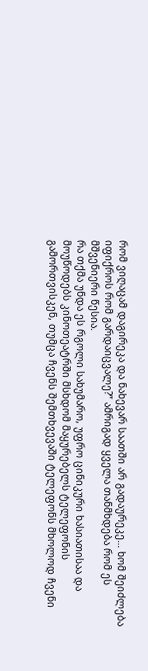რომ ვიღაცამ დაგირეკა და ნახევარ საათში არ გადაურეკე… ხომ შეიძლება იფიქროს რომ გარდაიცვალე?” ამრიგად ყველა თანმხდება რომ ეს მშვენიერი წესია.
რა თქმა უნდა ეს რგოლი სახუმარო, უფრო ცინიკური ხასიათისაა და მოუწოდებს კინოთეატრში მსხდომ მაყურებელს ტელეფონის გამორთვისკენ, თუმცა ჩვენს შემთხვევაში ტელეფონს მხოლოდ ჩვენი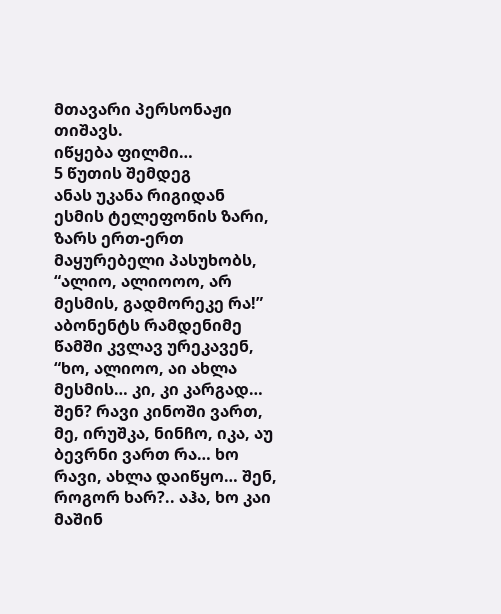მთავარი პერსონაჟი თიშავს.
იწყება ფილმი…
5 წუთის შემდეგ
ანას უკანა რიგიდან ესმის ტელეფონის ზარი, ზარს ერთ-ერთ მაყურებელი პასუხობს, “ალიო, ალიოოო, არ მესმის, გადმორეკე რა!” აბონენტს რამდენიმე წამში კვლავ ურეკავენ, “ხო, ალიოო, აი ახლა მესმის… კი, კი კარგად… შენ? რავი კინოში ვართ, მე, ირუშკა, ნინჩო, იკა, აუ ბევრნი ვართ რა… ხო რავი, ახლა დაიწყო… შენ, როგორ ხარ?.. აჰა, ხო კაი მაშინ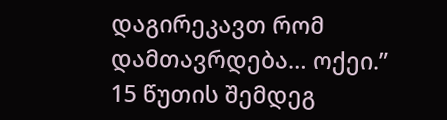დაგირეკავთ რომ დამთავრდება… ოქეი.”
15 წუთის შემდეგ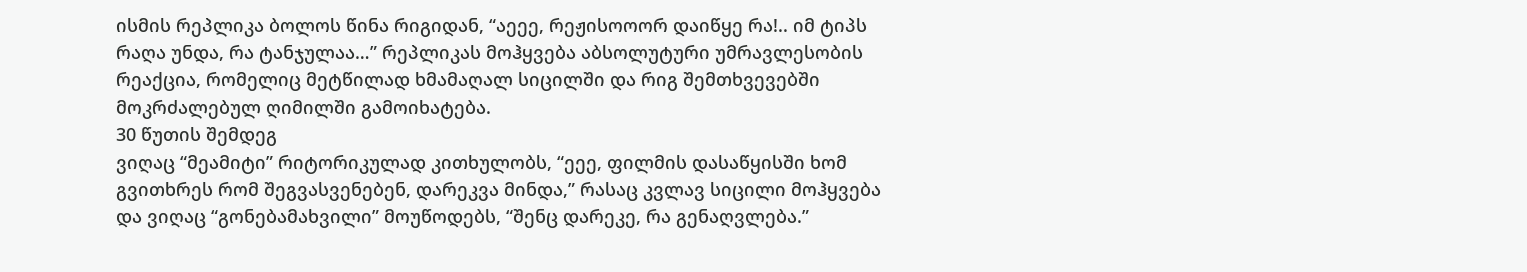ისმის რეპლიკა ბოლოს წინა რიგიდან, “აეეე, რეჟისოოორ დაიწყე რა!.. იმ ტიპს რაღა უნდა, რა ტანჯულაა…” რეპლიკას მოჰყვება აბსოლუტური უმრავლესობის რეაქცია, რომელიც მეტწილად ხმამაღალ სიცილში და რიგ შემთხვევებში მოკრძალებულ ღიმილში გამოიხატება.
30 წუთის შემდეგ
ვიღაც “მეამიტი” რიტორიკულად კითხულობს, “ეეე, ფილმის დასაწყისში ხომ გვითხრეს რომ შეგვასვენებენ, დარეკვა მინდა,” რასაც კვლავ სიცილი მოჰყვება და ვიღაც “გონებამახვილი” მოუწოდებს, “შენც დარეკე, რა გენაღვლება.”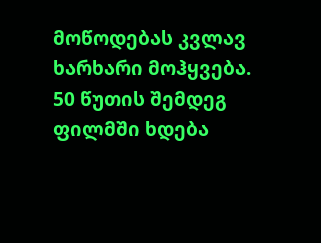მოწოდებას კვლავ ხარხარი მოჰყვება.
50 წუთის შემდეგ
ფილმში ხდება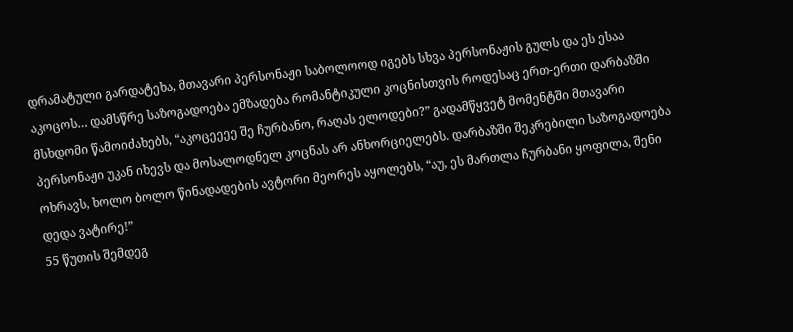დრამატული გარდატეხა, მთავარი პერსონაჟი საბოლოოდ იგებს სხვა პერსონაჟის გულს და ეს ესაა აკოცოს… დამსწრე საზოგადოება ემზადება რომანტიკული კოცნისთვის როდესაც ერთ-ერთი დარბაზში მსხდომი წამოიძახებს, “აკოცეეეე შე ჩურბანო, რაღას ელოდები?” გადამწყვეტ მომენტში მთავარი პერსონაჟი უკან იხევს და მოსალოდნელ კოცნას არ ანხორციელებს. დარბაზში შეკრებილი საზოგადოება ოხრავს, ხოლო ბოლო წინადადების ავტორი მეორეს აყოლებს, “აუ, ეს მართლა ჩურბანი ყოფილა, შენი დედა ვატირე!”
55 წუთის შემდეგ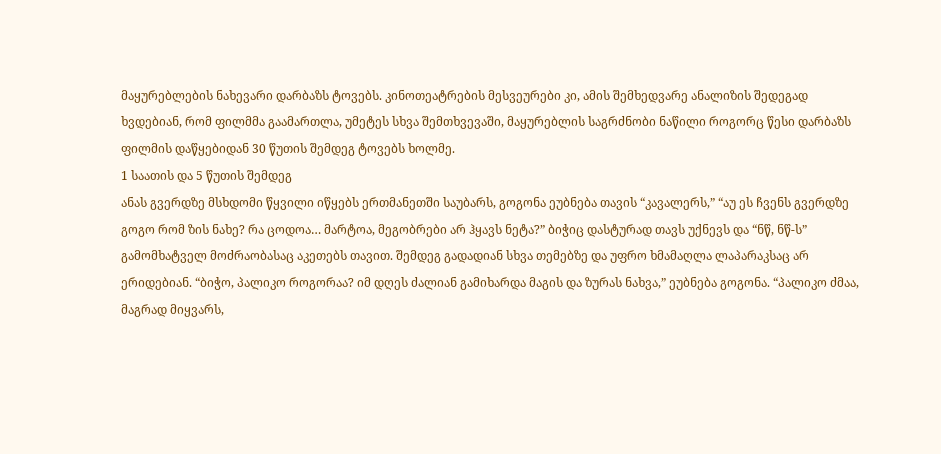მაყურებლების ნახევარი დარბაზს ტოვებს. კინოთეატრების მესვეურები კი, ამის შემხედვარე ანალიზის შედეგად ხვდებიან, რომ ფილმმა გაამართლა, უმეტეს სხვა შემთხვევაში, მაყურებლის საგრძნობი ნაწილი როგორც წესი დარბაზს ფილმის დაწყებიდან 30 წუთის შემდეგ ტოვებს ხოლმე.
1 საათის და 5 წუთის შემდეგ
ანას გვერდზე მსხდომი წყვილი იწყებს ერთმანეთში საუბარს, გოგონა ეუბნება თავის “კავალერს,” “აუ ეს ჩვენს გვერდზე გოგო რომ ზის ნახე? რა ცოდოა… მარტოა, მეგობრები არ ჰყავს ნეტა?” ბიჭიც დასტურად თავს უქნევს და “ნწ, ნწ-ს” გამომხატველ მოძრაობასაც აკეთებს თავით. შემდეგ გადადიან სხვა თემებზე და უფრო ხმამაღლა ლაპარაკსაც არ ერიდებიან. “ბიჭო, პალიკო როგორაა? იმ დღეს ძალიან გამიხარდა მაგის და ზურას ნახვა,” ეუბნება გოგონა. “პალიკო ძმაა, მაგრად მიყვარს,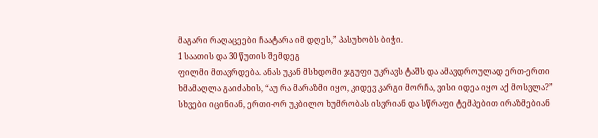მაგარი რაღაცეები ჩაატარა იმ დღეს,” პასუხობს ბიჭი.
1 საათის და 30 წუთის შემდეგ
ფილმი მთავრდება. ანას უკან მსხდომი ჯგუფი უკრავს ტაშს და ამავდროულად ერთ-ერთი ხმამაღლა გაიძახის, “აუ რა მარაზმი იყო, კიდევ კარგი მორჩა, ვისი იდეა იყო აქ მოსვლა?” სხვები იცინიან, ერთი-ორ უკბილო ხუმრობას ისვრიან და სწრაფი ტემპებით ირაზმებიან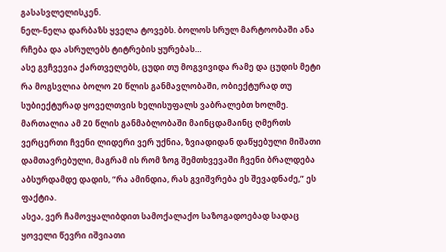გასასვლელისკენ.
ნელ-ნელა დარბაზს ყველა ტოვებს. ბოლოს სრულ მარტოობაში ანა რჩება და ასრულებს ტიტრების ყურებას…
ასე გვჩვევია ქართველებს, ცუდი თუ მოგვივიდა რამე და ცუდის მეტი რა მოგსვლია ბოლო 20 წლის განმავლობაში, ობიექტურად თუ სუბიექტურად ყოველთვის ხელისუფალს ვაბრალებთ ხოლმე.
მართალია ამ 20 წლის განმაბლობაში მაინცდამაინც ღმერთს ვერცერთი ჩვენი ლიდერი ვერ უქნია, ზვიადიდან დაწყებული მიშათი დამთავრებული, მაგრამ ის რომ ზოგ შემთხვევაში ჩვენი ბრალდება აბსურდამდე დადის, “რა ამინდია, რას გვიშვრება ეს შევადნაძე,” ეს ფაქტია.
ასეა, ვერ ჩამოვყალიბდით სამოქალაქო საზოგადოებად სადაც ყოველი წევრი იშვიათი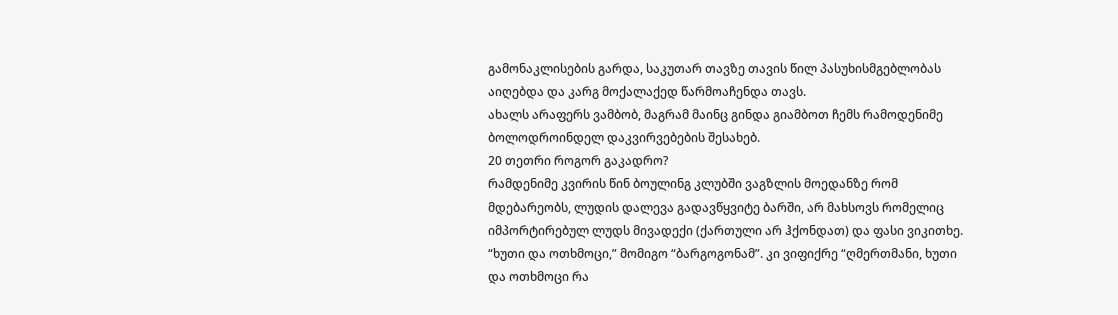გამონაკლისების გარდა, საკუთარ თავზე თავის წილ პასუხისმგებლობას აიღებდა და კარგ მოქალაქედ წარმოაჩენდა თავს.
ახალს არაფერს ვამბობ, მაგრამ მაინც გინდა გიამბოთ ჩემს რამოდენიმე ბოლოდროინდელ დაკვირვებების შესახებ.
20 თეთრი როგორ გაკადრო?
რამდენიმე კვირის წინ ბოულინგ კლუბში ვაგზლის მოედანზე რომ მდებარეობს, ლუდის დალევა გადავწყვიტე ბარში, არ მახსოვს რომელიც იმპორტირებულ ლუდს მივადექი (ქართული არ ჰქონდათ) და ფასი ვიკითხე. “ხუთი და ოთხმოცი,” მომიგო “ბარგოგონამ”. კი ვიფიქრე “ღმერთმანი, ხუთი და ოთხმოცი რა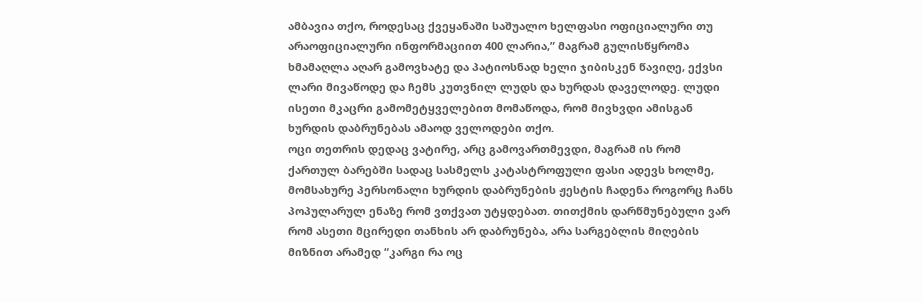ამბავია თქო, როდესაც ქვეყანაში საშუალო ხელფასი ოფიციალური თუ არაოფიციალური ინფორმაციით 400 ლარია,” მაგრამ გულისწყრომა ხმამაღლა აღარ გამოვხატე და პატიოსნად ხელი ჯიბისკენ წავიღე, ექვსი ლარი მივაწოდე და ჩემს კუთვნილ ლუდს და ხურდას დაველოდე. ლუდი ისეთი მკაცრი გამომეტყველებით მომაწოდა, რომ მივხვდი ამისგან ხურდის დაბრუნებას ამაოდ ველოდები თქო.
ოცი თეთრის დედაც ვატირე, არც გამოვართმევდი, მაგრამ ის რომ ქართულ ბარებში სადაც სასმელს კატასტროფული ფასი ადევს ხოლმე, მომსახურე პერსონალი ხურდის დაბრუნების ჟესტის ჩადენა როგორც ჩანს პოპულარულ ენაზე რომ ვთქვათ უტყდებათ. თითქმის დარწმუნებული ვარ რომ ასეთი მცირედი თანხის არ დაბრუნება, არა სარგებლის მიღების მიზნით არამედ “კარგი რა ოც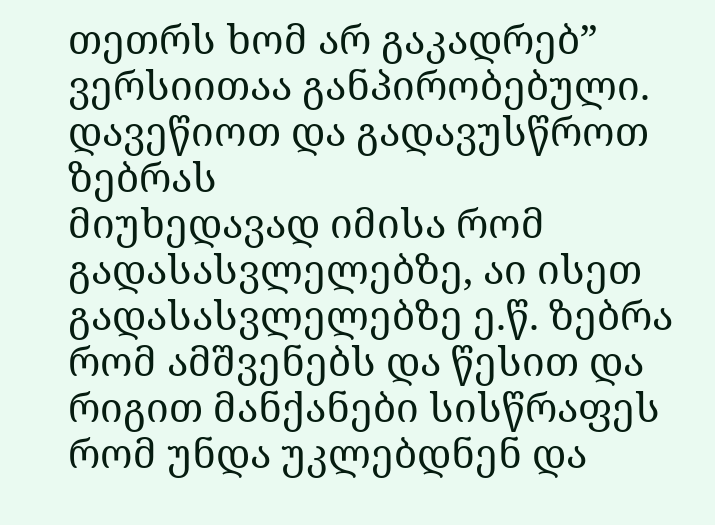თეთრს ხომ არ გაკადრებ” ვერსიითაა განპირობებული.
დავეწიოთ და გადავუსწროთ ზებრას
მიუხედავად იმისა რომ გადასასვლელებზე, აი ისეთ გადასასვლელებზე ე.წ. ზებრა რომ ამშვენებს და წესით და რიგით მანქანები სისწრაფეს რომ უნდა უკლებდნენ და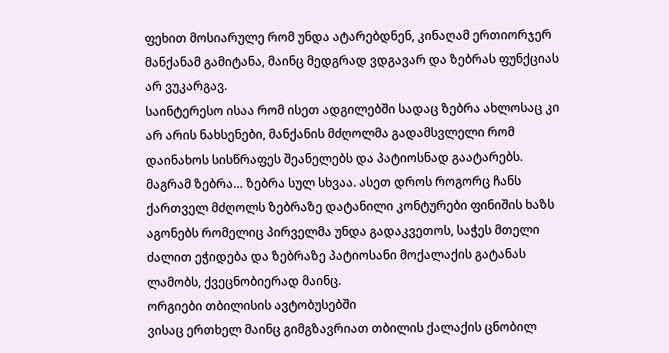ფეხით მოსიარულე რომ უნდა ატარებდნენ, კინაღამ ერთიორჯერ მანქანამ გამიტანა, მაინც მედგრად ვდგავარ და ზებრას ფუნქციას არ ვუკარგავ.
საინტერესო ისაა რომ ისეთ ადგილებში სადაც ზებრა ახლოსაც კი არ არის ნახსენები, მანქანის მძღოლმა გადამსვლელი რომ დაინახოს სისწრაფეს შეანელებს და პატიოსნად გაატარებს. მაგრამ ზებრა… ზებრა სულ სხვაა. ასეთ დროს როგორც ჩანს ქართველ მძღოლს ზებრაზე დატანილი კონტურები ფინიშის ხაზს აგონებს რომელიც პირველმა უნდა გადაკვეთოს, საჭეს მთელი ძალით ეჭიდება და ზებრაზე პატიოსანი მოქალაქის გატანას ლამობს, ქვეცნობიერად მაინც.
ორგიები თბილისის ავტობუსებში
ვისაც ერთხელ მაინც გიმგზავრიათ თბილის ქალაქის ცნობილ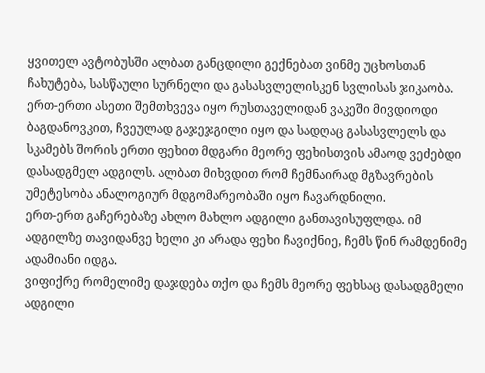ყვითელ ავტობუსში ალბათ განცდილი გექნებათ ვინმე უცხოსთან ჩახუტება, სასწაული სურნელი და გასასვლელისკენ სვლისას ჯიკაობა.
ერთ-ერთი ასეთი შემთხვევა იყო რუსთაველიდან ვაკეში მივდიოდი ბაგდანოვკით, ჩვეულად გაჯეჯგილი იყო და სადღაც გასასვლელს და სკამებს შორის ერთი ფეხით მდგარი მეორე ფეხისთვის ამაოდ ვეძებდი დასადგმელ ადგილს. ალბათ მიხვდით რომ ჩემნაირად მგზავრების უმეტესობა ანალოგიურ მდგომარეობაში იყო ჩავარდნილი.
ერთ-ერთ გაჩერებაზე ახლო მახლო ადგილი განთავისუფლდა. იმ ადგილზე თავიდანვე ხელი კი არადა ფეხი ჩავიქნიე, ჩემს წინ რამდენიმე ადამიანი იდგა.
ვიფიქრე რომელიმე დაჯდება თქო და ჩემს მეორე ფეხსაც დასადგმელი ადგილი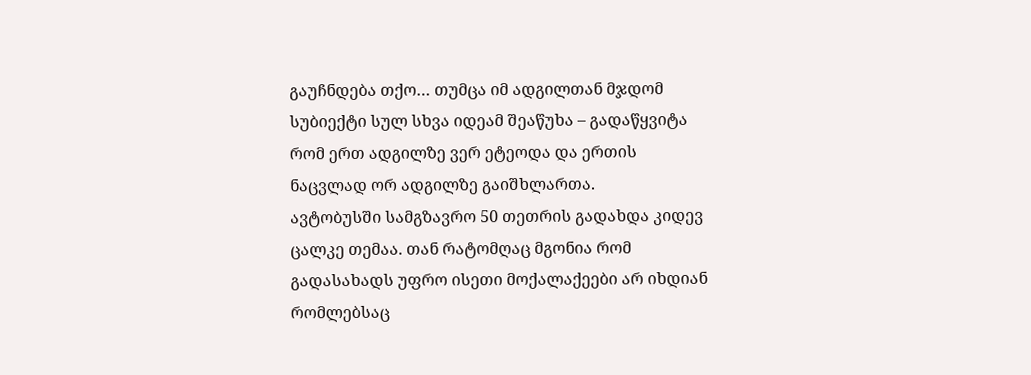გაუჩნდება თქო… თუმცა იმ ადგილთან მჯდომ სუბიექტი სულ სხვა იდეამ შეაწუხა – გადაწყვიტა რომ ერთ ადგილზე ვერ ეტეოდა და ერთის ნაცვლად ორ ადგილზე გაიშხლართა.
ავტობუსში სამგზავრო 50 თეთრის გადახდა კიდევ ცალკე თემაა. თან რატომღაც მგონია რომ გადასახადს უფრო ისეთი მოქალაქეები არ იხდიან რომლებსაც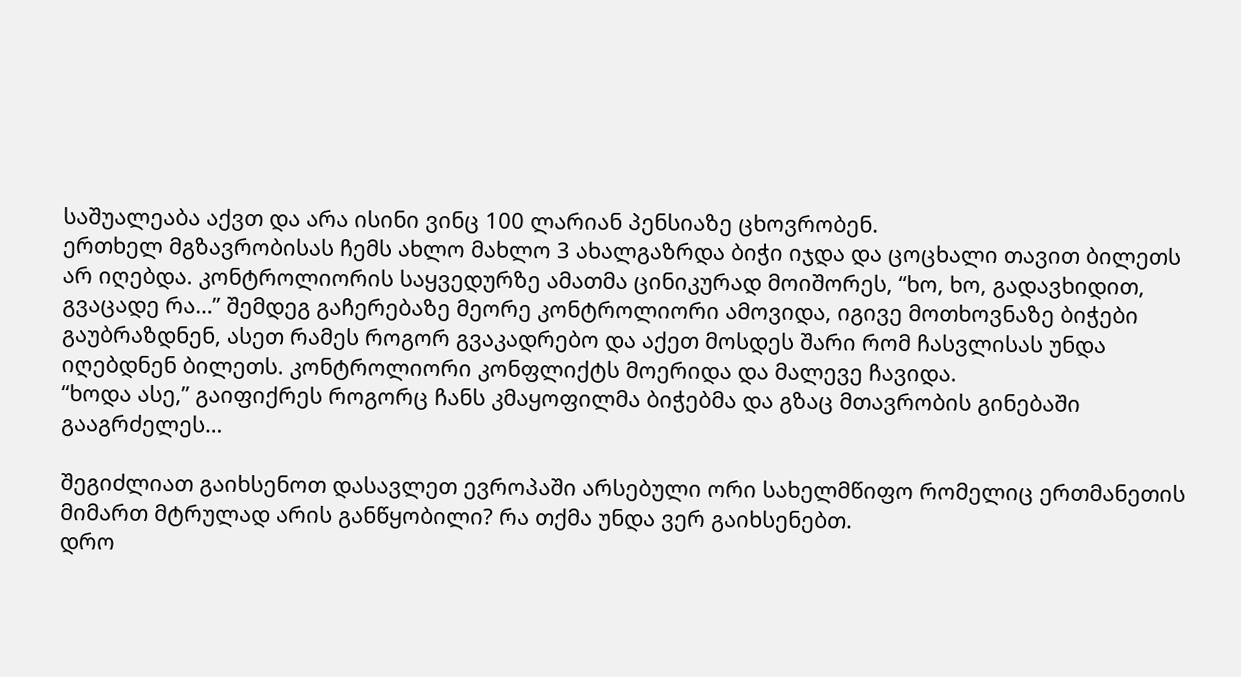საშუალეაბა აქვთ და არა ისინი ვინც 100 ლარიან პენსიაზე ცხოვრობენ.
ერთხელ მგზავრობისას ჩემს ახლო მახლო 3 ახალგაზრდა ბიჭი იჯდა და ცოცხალი თავით ბილეთს არ იღებდა. კონტროლიორის საყვედურზე ამათმა ცინიკურად მოიშორეს, “ხო, ხო, გადავხიდით, გვაცადე რა…” შემდეგ გაჩერებაზე მეორე კონტროლიორი ამოვიდა, იგივე მოთხოვნაზე ბიჭები გაუბრაზდნენ, ასეთ რამეს როგორ გვაკადრებო და აქეთ მოსდეს შარი რომ ჩასვლისას უნდა იღებდნენ ბილეთს. კონტროლიორი კონფლიქტს მოერიდა და მალევე ჩავიდა.
“ხოდა ასე,” გაიფიქრეს როგორც ჩანს კმაყოფილმა ბიჭებმა და გზაც მთავრობის გინებაში გააგრძელეს…

შეგიძლიათ გაიხსენოთ დასავლეთ ევროპაში არსებული ორი სახელმწიფო რომელიც ერთმანეთის მიმართ მტრულად არის განწყობილი? რა თქმა უნდა ვერ გაიხსენებთ.
დრო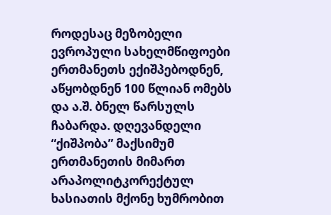როდესაც მეზობელი ევროპული სახელმწიფოები ერთმანეთს ექიშპებოდნენ, აწყობდნენ 100 წლიან ომებს და ა.შ. ბნელ წარსულს ჩაბარდა. დღევანდელი “ქიშპობა” მაქსიმუმ ერთმანეთის მიმართ არაპოლიტკორექტულ ხასიათის მქონე ხუმრობით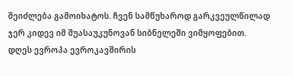შეიძლება გამოიხატოს. ჩვენ სამწუხაროდ გარკვეულწილად ჯერ კიდევ იმ შუასაუკუნოვან სიბნელეში ვიმყოფებით.
დღეს ევროპა ევროკავშირის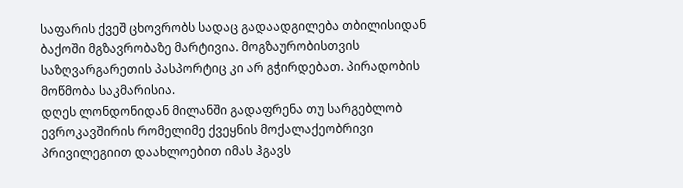საფარის ქვეშ ცხოვრობს სადაც გადაადგილება თბილისიდან ბაქოში მგზავრობაზე მარტივია. მოგზაურობისთვის საზღვარგარეთის პასპორტიც კი არ გჭირდებათ. პირადობის მოწმობა საკმარისია.
დღეს ლონდონიდან მილანში გადაფრენა თუ სარგებლობ ევროკავშირის რომელიმე ქვეყნის მოქალაქეობრივი პრივილეგიით დაახლოებით იმას ჰგავს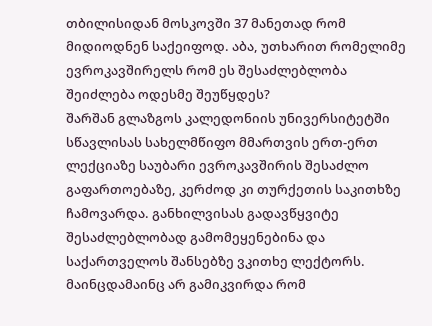თბილისიდან მოსკოვში 37 მანეთად რომ მიდიოდნენ საქეიფოდ. აბა, უთხარით რომელიმე ევროკავშირელს რომ ეს შესაძლებლობა შეიძლება ოდესმე შეუწყდეს?
შარშან გლაზგოს კალედონიის უნივერსიტეტში სწავლისას სახელმწიფო მმართვის ერთ-ერთ ლექციაზე საუბარი ევროკავშირის შესაძლო გაფართოებაზე, კერძოდ კი თურქეთის საკითხზე ჩამოვარდა. განხილვისას გადავწყვიტე შესაძლებლობად გამომეყენებინა და საქართველოს შანსებზე ვკითხე ლექტორს. მაინცდამაინც არ გამიკვირდა რომ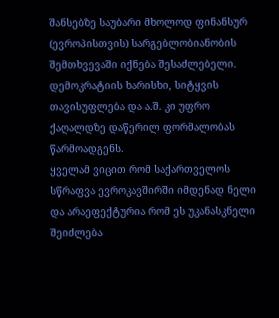შანსებზე საუბარი მხოლოდ ფინანსურ (ევროპისთვის) სარგებლობიანობის შემთხვევაში იქნება შესაძლებელი. დემოკრატიის ხარისხი, სიტყვის თავისუფლება და ა.შ. კი უფრო ქაღალდზე დაწერილ ფორმალობას წარმოადგენს.
ყველამ ვიცით რომ საქართველოს სწრაფვა ევროკავშირში იმდენად ნელი და არაეფექტურია რომ ეს უკანასკნელი შეიძლება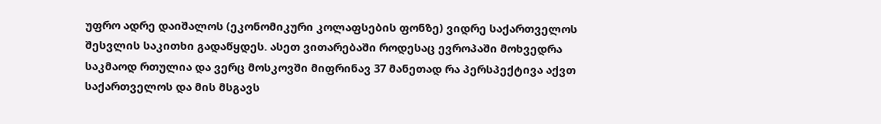უფრო ადრე დაიშალოს (ეკონომიკური კოლაფსების ფონზე) ვიდრე საქართველოს შესვლის საკითხი გადაწყდეს. ასეთ ვითარებაში როდესაც ევროპაში მოხვედრა საკმაოდ რთულია და ვერც მოსკოვში მიფრინავ 37 მანეთად რა პერსპექტივა აქვთ საქართველოს და მის მსგავს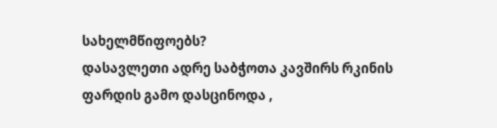სახელმწიფოებს?
დასავლეთი ადრე საბჭოთა კავშირს რკინის ფარდის გამო დასცინოდა ,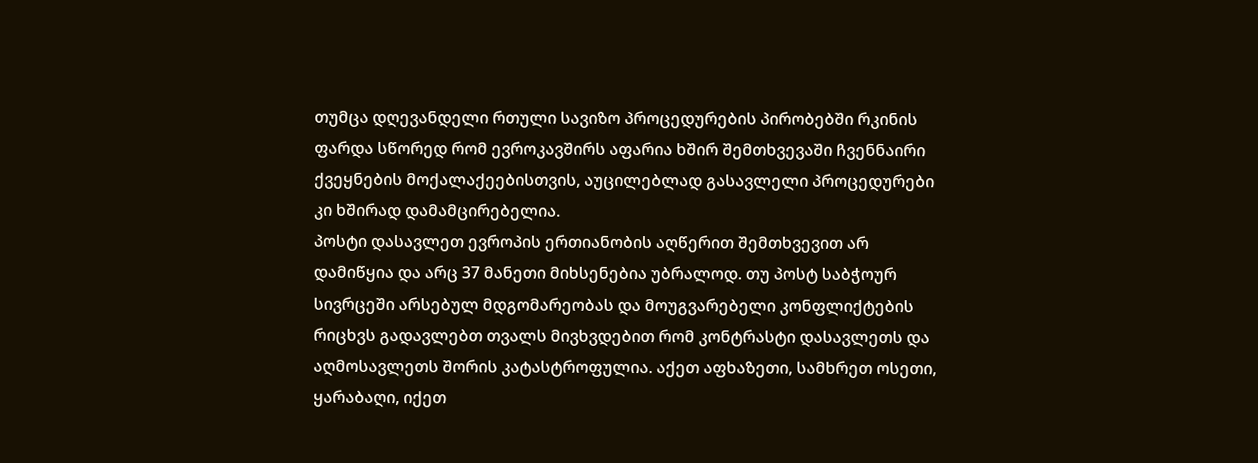თუმცა დღევანდელი რთული სავიზო პროცედურების პირობებში რკინის ფარდა სწორედ რომ ევროკავშირს აფარია ხშირ შემთხვევაში ჩვენნაირი ქვეყნების მოქალაქეებისთვის, აუცილებლად გასავლელი პროცედურები კი ხშირად დამამცირებელია.
პოსტი დასავლეთ ევროპის ერთიანობის აღწერით შემთხვევით არ დამიწყია და არც 37 მანეთი მიხსენებია უბრალოდ. თუ პოსტ საბჭოურ სივრცეში არსებულ მდგომარეობას და მოუგვარებელი კონფლიქტების რიცხვს გადავლებთ თვალს მივხვდებით რომ კონტრასტი დასავლეთს და აღმოსავლეთს შორის კატასტროფულია. აქეთ აფხაზეთი, სამხრეთ ოსეთი, ყარაბაღი, იქეთ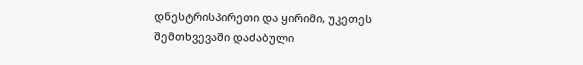დნესტრისპირეთი და ყირიმი, უკეთეს შემთხვევაში დაძაბული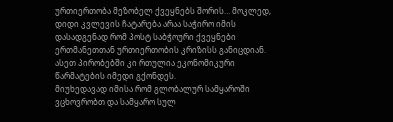ურთიერთობა მეზობელ ქვეყნებს შორის… მოკლედ, დიდი კვლევის ჩატარება არაა საჭირო იმის დასადგენად რომ პოსტ საბჭოური ქვეყნები ერთმანეთთან ურთიერთობის კრიზისს განიცდიან. ასეთ პირობებში კი რთულია ეკონომიკური წარმატების იმედი გქონდეს.
მიუხედავად იმისა რომ გლობალურ სამყაროში ვცხოვრობთ და სამყარო სულ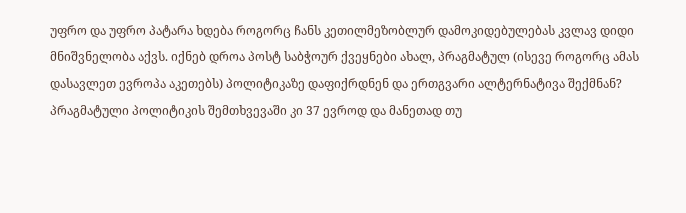უფრო და უფრო პატარა ხდება როგორც ჩანს კეთილმეზობლურ დამოკიდებულებას კვლავ დიდი მნიშვნელობა აქვს. იქნებ დროა პოსტ საბჭოურ ქვეყნები ახალ, პრაგმატულ (ისევე როგორც ამას დასავლეთ ევროპა აკეთებს) პოლიტიკაზე დაფიქრდნენ და ერთგვარი ალტერნატივა შექმნან?
პრაგმატული პოლიტიკის შემთხვევაში კი 37 ევროდ და მანეთად თუ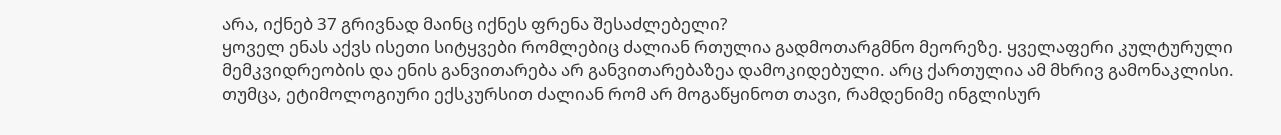არა, იქნებ 37 გრივნად მაინც იქნეს ფრენა შესაძლებელი?
ყოველ ენას აქვს ისეთი სიტყვები რომლებიც ძალიან რთულია გადმოთარგმნო მეორეზე. ყველაფერი კულტურული მემკვიდრეობის და ენის განვითარება არ განვითარებაზეა დამოკიდებული. არც ქართულია ამ მხრივ გამონაკლისი. თუმცა, ეტიმოლოგიური ექსკურსით ძალიან რომ არ მოგაწყინოთ თავი, რამდენიმე ინგლისურ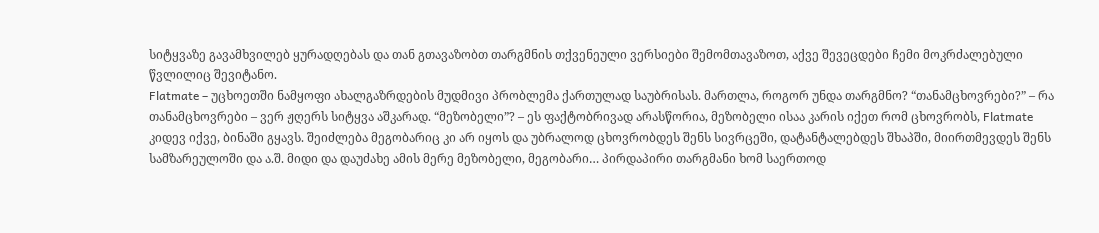სიტყვაზე გავამხვილებ ყურადღებას და თან გთავაზობთ თარგმნის თქვენეული ვერსიები შემომთავაზოთ, აქვე შევეცდები ჩემი მოკრძალებული წვლილიც შევიტანო.
Flatmate – უცხოეთში ნამყოფი ახალგაზრდების მუდმივი პრობლემა ქართულად საუბრისას. მართლა, როგორ უნდა თარგმნო? “თანამცხოვრები?” – რა თანამცხოვრები – ვერ ჟღერს სიტყვა აშკარად. “მეზობელი”? – ეს ფაქტობრივად არასწორია, მეზობელი ისაა კარის იქეთ რომ ცხოვრობს, Flatmate კიდევ იქვე, ბინაში გყავს. შეიძლება მეგობარიც კი არ იყოს და უბრალოდ ცხოვრობდეს შენს სივრცეში, დატანტალებდეს შხაპში, მიირთმევდეს შენს სამზარეულოში და ა.შ. მიდი და დაუძახე ამის მერე მეზობელი, მეგობარი… პირდაპირი თარგმანი ხომ საერთოდ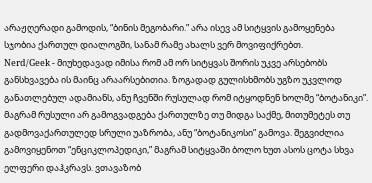არაჟღერადი გამოდის, “ბინის მეგობარი.” არა ისევ ამ სიტყვის გამოყენება სჯობია ქართულ დიალოგში, სანამ რამე ახალს ვერ მოვიფიქრებთ.
Nerd/Geek - მიუხედავად იმისა რომ ამ ორ სიტყვას შორის უკვე არსებობს განსხვავება ის მაინც არაარსებითია. ზოგადად გულისხმობს უგზო უკვლოდ განათლებულ ადამიანს, ანუ ჩვენში რუსულად რომ იტყოდნენ ხოლმე “ბოტანიკი”. მაგრამ რუსული არ გამოგვადგება ქართულზე თუ მიდგა საქმე, მითუმეტეს თუ გადმოვაქართულედ სრული უაზრობა, ანუ “ბოტანიკოსი” გამოვა. შეგვიძლია გამოვიყენოთ “ენციკლოპედიკი,” მაგრამ სიტყვაში ბოლო ხუთ ასოს ცოტა სხვა ელფერი დაჰკრავს. ვთავაზობ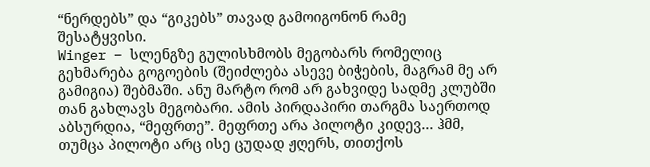“ნერდებს” და “გიკებს” თავად გამოიგონონ რამე შესატყვისი.
Winger – სლენგზე გულისხმობს მეგობარს რომელიც გეხმარება გოგოების (შეიძლება ასევე ბიჭების, მაგრამ მე არ გამიგია) შებმაში. ანუ მარტო რომ არ გახვიდე სადმე კლუბში თან გახლავს მეგობარი. ამის პირდაპირი თარგმა საერთოდ აბსურდია, “მეფრთე”. მეფრთე არა პილოტი კიდევ… ჰმმ, თუმცა პილოტი არც ისე ცუდად ჟღერს, თითქოს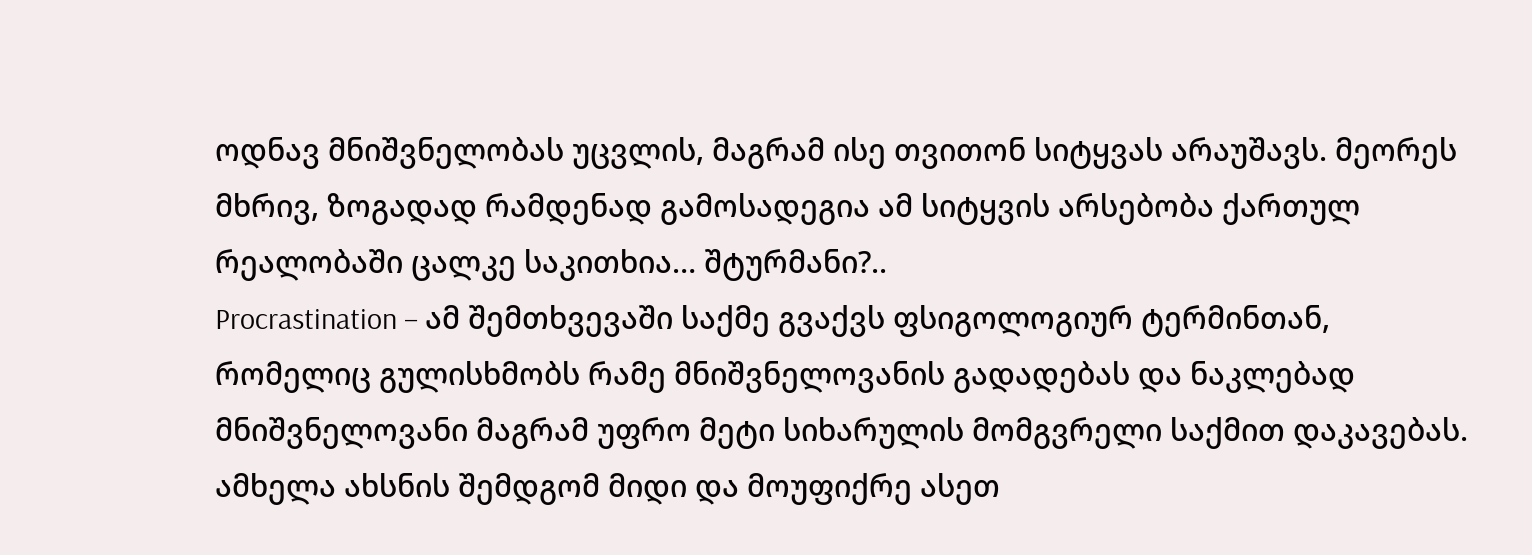ოდნავ მნიშვნელობას უცვლის, მაგრამ ისე თვითონ სიტყვას არაუშავს. მეორეს მხრივ, ზოგადად რამდენად გამოსადეგია ამ სიტყვის არსებობა ქართულ რეალობაში ცალკე საკითხია… შტურმანი?..
Procrastination – ამ შემთხვევაში საქმე გვაქვს ფსიგოლოგიურ ტერმინთან, რომელიც გულისხმობს რამე მნიშვნელოვანის გადადებას და ნაკლებად მნიშვნელოვანი მაგრამ უფრო მეტი სიხარულის მომგვრელი საქმით დაკავებას. ამხელა ახსნის შემდგომ მიდი და მოუფიქრე ასეთ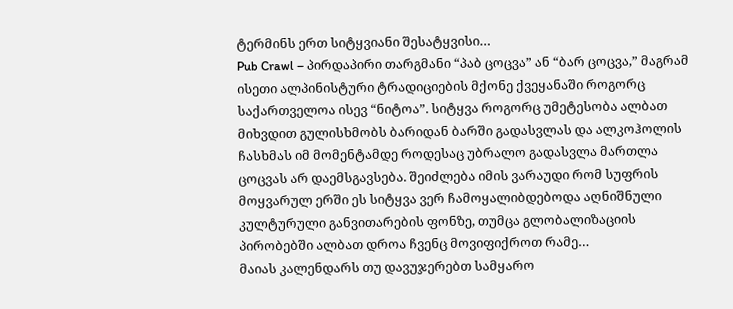ტერმინს ერთ სიტყვიანი შესატყვისი…
Pub Crawl – პირდაპირი თარგმანი “პაბ ცოცვა” ან “ბარ ცოცვა,” მაგრამ ისეთი ალპინისტური ტრადიციების მქონე ქვეყანაში როგორც საქართველოა ისევ “ნიტოა”. სიტყვა როგორც უმეტესობა ალბათ მიხვდით გულისხმობს ბარიდან ბარში გადასვლას და ალკოჰოლის ჩასხმას იმ მომენტამდე როდესაც უბრალო გადასვლა მართლა ცოცვას არ დაემსგავსება. შეიძლება იმის ვარაუდი რომ სუფრის მოყვარულ ერში ეს სიტყვა ვერ ჩამოყალიბდებოდა აღნიშნული კულტურული განვითარების ფონზე, თუმცა გლობალიზაციის პირობებში ალბათ დროა ჩვენც მოვიფიქროთ რამე…
მაიას კალენდარს თუ დავუჯერებთ სამყარო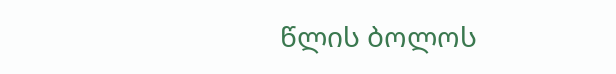წლის ბოლოს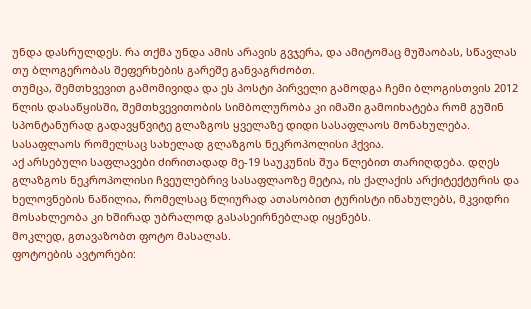უნდა დასრულდეს. რა თქმა უნდა ამის არავის გვჯერა, და ამიტომაც მუშაობას, სწავლას თუ ბლოგერობას შეფერხების გარეშე განვაგრძობთ.
თუმცა, შემთხვევით გამომივიდა და ეს პოსტი პირველი გამოდგა ჩემი ბლოგისთვის 2012 წლის დასაწყისში, შემთხვევითობის სიმბოლურობა კი იმაში გამოიხატება რომ გუშინ სპონტანურად გადავყწვიტე გლაზგოს ყველაზე დიდი სასაფლაოს მონახულება. სასაფლაოს რომელსაც სახელად გლაზგოს ნეკროპოლისი ჰქვია.
აქ არსებული საფლავები ძირითადად მე-19 საუკუნის შუა წლებით თარიღდება. დღეს გლაზგოს ნეკროპოლისი ჩვეულებრივ სასაფლაოზე მეტია, ის ქალაქის არქიტექტურის და ხელოვნების ნაწილია, რომელსაც წლიურად ათასობით ტურისტი ინახულებს, მკვიდრი მოსახლეობა კი ხშირად უბრალოდ გასასეირნებლად იყენებს.
მოკლედ, გთავაზობთ ფოტო მასალას.
ფოტოების ავტორები: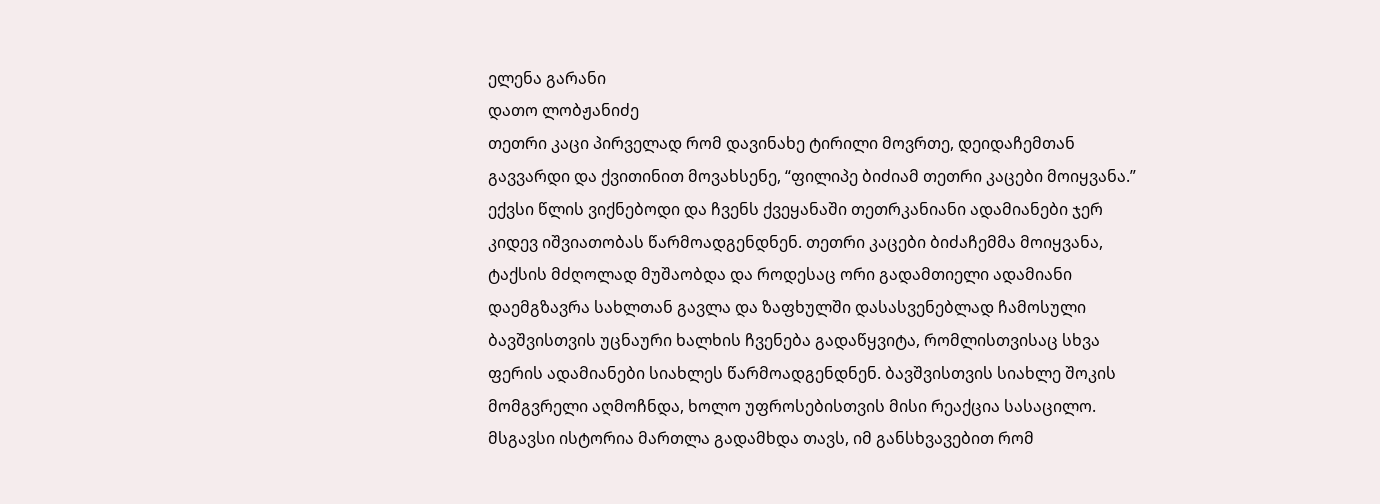ელენა გარანი
დათო ლობჟანიძე
თეთრი კაცი პირველად რომ დავინახე ტირილი მოვრთე, დეიდაჩემთან გავვარდი და ქვითინით მოვახსენე, “ფილიპე ბიძიამ თეთრი კაცები მოიყვანა.” ექვსი წლის ვიქნებოდი და ჩვენს ქვეყანაში თეთრკანიანი ადამიანები ჯერ კიდევ იშვიათობას წარმოადგენდნენ. თეთრი კაცები ბიძაჩემმა მოიყვანა, ტაქსის მძღოლად მუშაობდა და როდესაც ორი გადამთიელი ადამიანი დაემგზავრა სახლთან გავლა და ზაფხულში დასასვენებლად ჩამოსული ბავშვისთვის უცნაური ხალხის ჩვენება გადაწყვიტა, რომლისთვისაც სხვა ფერის ადამიანები სიახლეს წარმოადგენდნენ. ბავშვისთვის სიახლე შოკის მომგვრელი აღმოჩნდა, ხოლო უფროსებისთვის მისი რეაქცია სასაცილო.
მსგავსი ისტორია მართლა გადამხდა თავს, იმ განსხვავებით რომ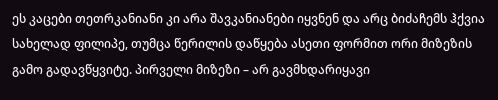ეს კაცები თეთრკანიანი კი არა შავკანიანები იყვნენ და არც ბიძაჩემს ჰქვია სახელად ფილიპე, თუმცა წერილის დაწყება ასეთი ფორმით ორი მიზეზის გამო გადავწყვიტე. პირველი მიზეზი – არ გავმხდარიყავი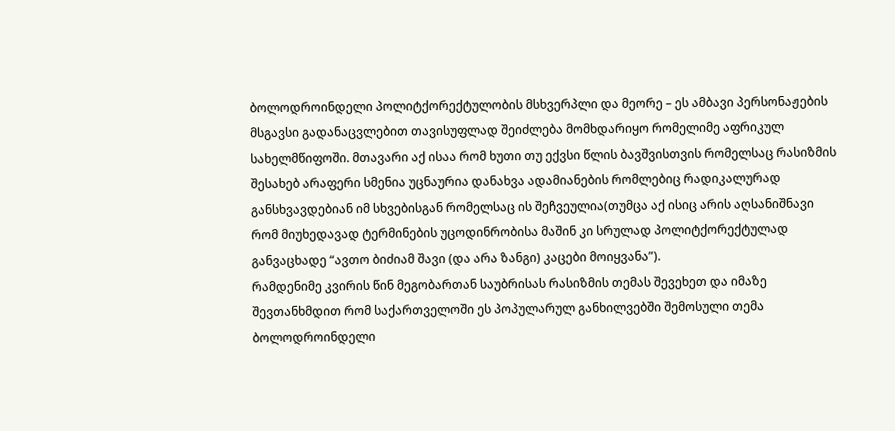ბოლოდროინდელი პოლიტქორექტულობის მსხვერპლი და მეორე – ეს ამბავი პერსონაჟების მსგავსი გადანაცვლებით თავისუფლად შეიძლება მომხდარიყო რომელიმე აფრიკულ სახელმწიფოში. მთავარი აქ ისაა რომ ხუთი თუ ექვსი წლის ბავშვისთვის რომელსაც რასიზმის შესახებ არაფერი სმენია უცნაურია დანახვა ადამიანების რომლებიც რადიკალურად განსხვავდებიან იმ სხვებისგან რომელსაც ის შეჩვეულია(თუმცა აქ ისიც არის აღსანიშნავი რომ მიუხედავად ტერმინების უცოდინრობისა მაშინ კი სრულად პოლიტქორექტულად განვაცხადე “ავთო ბიძიამ შავი (და არა ზანგი) კაცები მოიყვანა”).
რამდენიმე კვირის წინ მეგობართან საუბრისას რასიზმის თემას შევეხეთ და იმაზე შევთანხმდით რომ საქართველოში ეს პოპულარულ განხილვებში შემოსული თემა ბოლოდროინდელი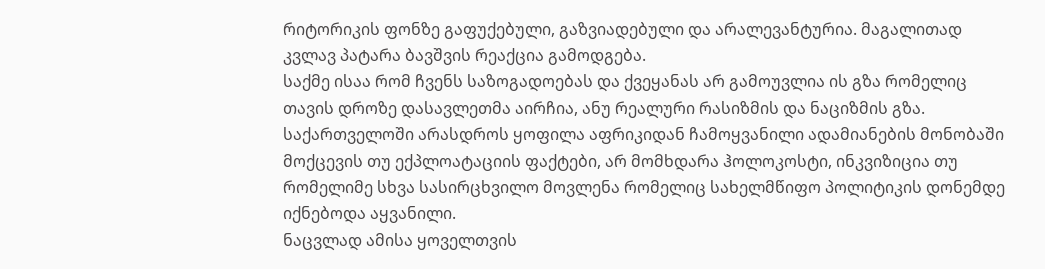რიტორიკის ფონზე გაფუქებული, გაზვიადებული და არალევანტურია. მაგალითად კვლავ პატარა ბავშვის რეაქცია გამოდგება.
საქმე ისაა რომ ჩვენს საზოგადოებას და ქვეყანას არ გამოუვლია ის გზა რომელიც თავის დროზე დასავლეთმა აირჩია, ანუ რეალური რასიზმის და ნაციზმის გზა. საქართველოში არასდროს ყოფილა აფრიკიდან ჩამოყვანილი ადამიანების მონობაში მოქცევის თუ ექპლოატაციის ფაქტები, არ მომხდარა ჰოლოკოსტი, ინკვიზიცია თუ რომელიმე სხვა სასირცხვილო მოვლენა რომელიც სახელმწიფო პოლიტიკის დონემდე იქნებოდა აყვანილი.
ნაცვლად ამისა ყოველთვის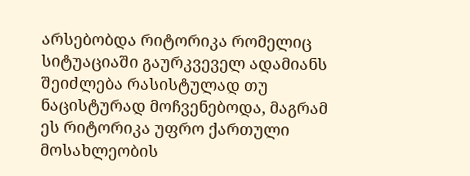არსებობდა რიტორიკა რომელიც სიტუაციაში გაურკვეველ ადამიანს შეიძლება რასისტულად თუ ნაცისტურად მოჩვენებოდა, მაგრამ ეს რიტორიკა უფრო ქართული მოსახლეობის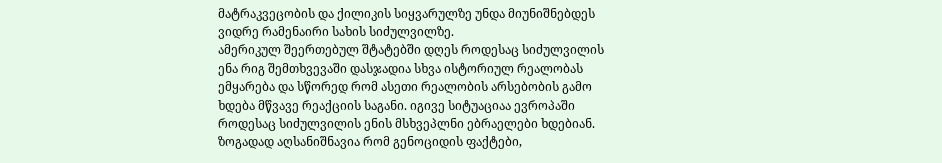მატრაკვეცობის და ქილიკის სიყვარულზე უნდა მიუნიშნებდეს ვიდრე რამენაირი სახის სიძულვილზე.
ამერიკულ შეერთებულ შტატებში დღეს როდესაც სიძულვილის ენა რიგ შემთხვევაში დასჯადია სხვა ისტორიულ რეალობას ემყარება და სწორედ რომ ასეთი რეალობის არსებობის გამო ხდება მწვავე რეაქციის საგანი. იგივე სიტუაციაა ევროპაში როდესაც სიძულვილის ენის მსხვეპლნი ებრაელები ხდებიან. ზოგადად აღსანიშნავია რომ გენოციდის ფაქტები,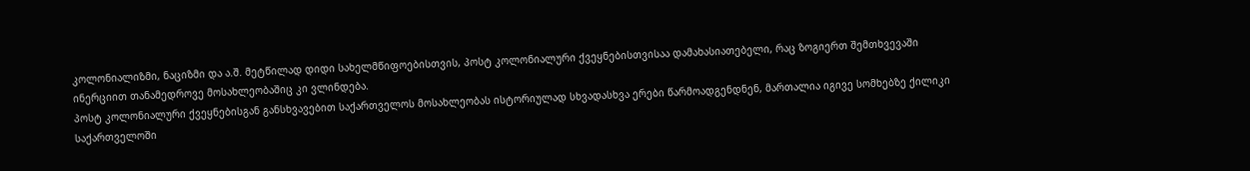კოლონიალიზმი, ნაციზმი და ა.შ. მეტწილად დიდი სახელმწიფოებისთვის, პოსტ კოლონიალური ქვეყნებისთვისაა დამახასიათებელი, რაც ზოგიერთ შემთხვევაში ინერციით თანამედროვე მოსახლეობაშიც კი ვლინდება.
პოსტ კოლონიალური ქვეყნებისგან განსხვავებით საქართველოს მოსახლეობას ისტორიულად სხვადასხვა ერები წარმოადგენდნენ, მართალია იგივე სომხებზე ქილიკი საქართველოში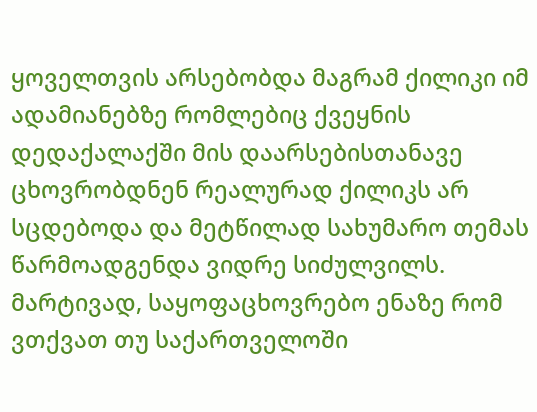ყოველთვის არსებობდა მაგრამ ქილიკი იმ ადამიანებზე რომლებიც ქვეყნის დედაქალაქში მის დაარსებისთანავე ცხოვრობდნენ რეალურად ქილიკს არ სცდებოდა და მეტწილად სახუმარო თემას წარმოადგენდა ვიდრე სიძულვილს.
მარტივად, საყოფაცხოვრებო ენაზე რომ ვთქვათ თუ საქართველოში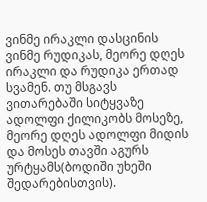ვინმე ირაკლი დასცინის ვინმე რუდიკას, მეორე დღეს ირაკლი და რუდიკა ერთად სვამენ. თუ მსგავს ვითარებაში სიტყვაზე ადოლფი ქილიკობს მოსეზე, მეორე დღეს ადოლფი მიდის და მოსეს თავში აგურს ურტყამს(ბოდიში უხეში შედარებისთვის).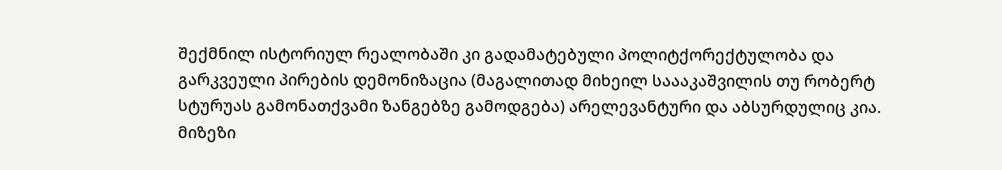შექმნილ ისტორიულ რეალობაში კი გადამატებული პოლიტქორექტულობა და გარკვეული პირების დემონიზაცია (მაგალითად მიხეილ საააკაშვილის თუ რობერტ სტურუას გამონათქვამი ზანგებზე გამოდგება) არელევანტური და აბსურდულიც კია. მიზეზი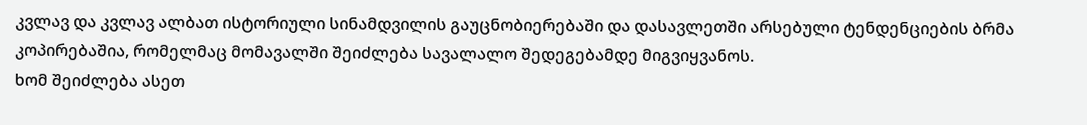კვლავ და კვლავ ალბათ ისტორიული სინამდვილის გაუცნობიერებაში და დასავლეთში არსებული ტენდენციების ბრმა კოპირებაშია, რომელმაც მომავალში შეიძლება სავალალო შედეგებამდე მიგვიყვანოს.
ხომ შეიძლება ასეთ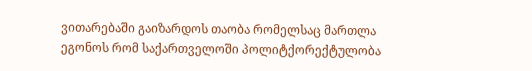ვითარებაში გაიზარდოს თაობა რომელსაც მართლა ეგონოს რომ საქართველოში პოლიტქორექტულობა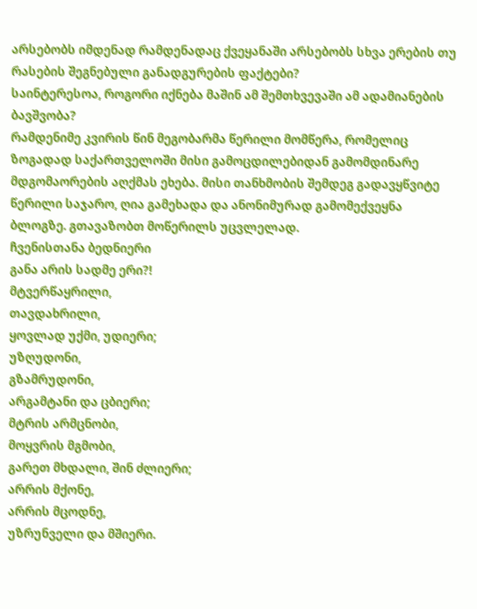არსებობს იმდენად რამდენადაც ქვეყანაში არსებობს სხვა ერების თუ რასების შეგნებული განადგურების ფაქტები?
საინტერესოა, როგორი იქნება მაშინ ამ შემთხვევაში ამ ადამიანების ბავშვობა?
რამდენიმე კვირის წინ მეგობარმა წერილი მომწერა, რომელიც ზოგადად საქართველოში მისი გამოცდილებიდან გამომდინარე მდგომაორების აღქმას ეხება. მისი თანხმობის შემდეგ გადავყწვიტე წერილი საჯარო, ღია გამეხადა და ანონიმურად გამომექვეყნა ბლოგზე. გთავაზობთ მოწერილს უცვლელად.
ჩვენისთანა ბედნიერი
განა არის სადმე ერი?!
მტვერწაყრილი,
თავდახრილი,
ყოვლად უქმი, უდიერი;
უზღუდონი,
გზამრუდონი,
არგამტანი და ცბიერი;
მტრის არმცნობი,
მოყვრის მგმობი,
გარეთ მხდალი, შინ ძლიერი;
არრის მქონე,
არრის მცოდნე,
უზრუნველი და მშიერი.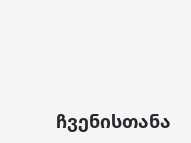ჩვენისთანა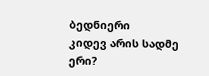ბედნიერი
კიდევ არის სადმე ერი?